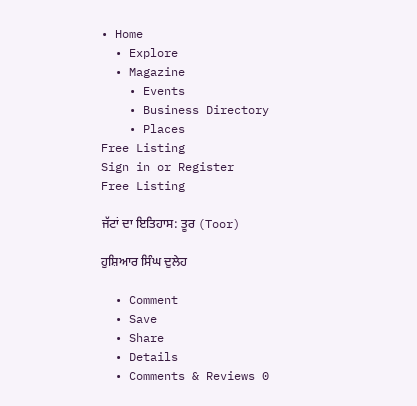• Home
  • Explore
  • Magazine
    • Events
    • Business Directory
    • Places
Free Listing
Sign in or Register
Free Listing

ਜੱਟਾਂ ਦਾ ਇਤਿਹਾਸ: ਤੂਰ (Toor)

ਹੁਸ਼ਿਆਰ ਸਿੰਘ ਦੁਲੇਹ

  • Comment
  • Save
  • Share
  • Details
  • Comments & Reviews 0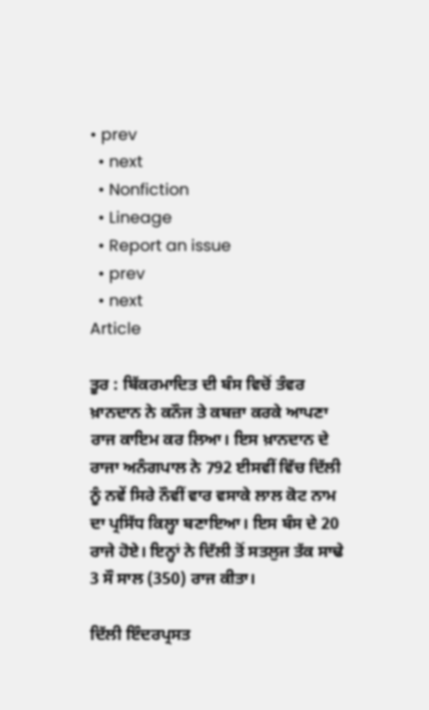• prev
  • next
  • Nonfiction
  • Lineage
  • Report an issue
  • prev
  • next
Article

ਤੂਰ : ਬਿੱਕਰਮਾਦਿਤ ਦੀ ਬੰਸ ਵਿਚੋਂ ਤੰਵਰ ਖ਼ਾਨਦਾਨ ਨੇ ਕਨੌਜ ਤੇ ਕਬਜ਼ਾ ਕਰਕੇ ਆਪਣਾ ਰਾਜ ਕਾਇਮ ਕਰ ਲਿਆ। ਇਸ ਖ਼ਾਨਦਾਨ ਦੇ ਰਾਜਾ ਅਨੰਗਪਾਲ ਨੇ 792 ਈਸਵੀਂ ਵਿੱਚ ਦਿੱਲੀ ਨੂੰ ਨਵੇਂ ਸਿਰੇ ਨੌਵੀਂ ਵਾਰ ਵਸਾਕੇ ਲਾਲ ਕੋਟ ਨਾਮ ਦਾ ਪ੍ਰਸਿੱਧ ਕਿਲ੍ਹਾ ਬਣਾਇਆ। ਇਸ ਬੰਸ ਦੇ 20 ਰਾਜੇ ਹੋਏ। ਇਨ੍ਹਾਂ ਨੇ ਦਿੱਲੀ ਤੋਂ ਸਤਲੁਜ ਤੱਕ ਸਾਢੇ 3 ਸੌ ਸਾਲ (350) ਰਾਜ ਕੀਤਾ।

ਦਿੱਲੀ ਇੰਦਰਪ੍ਰਸਤ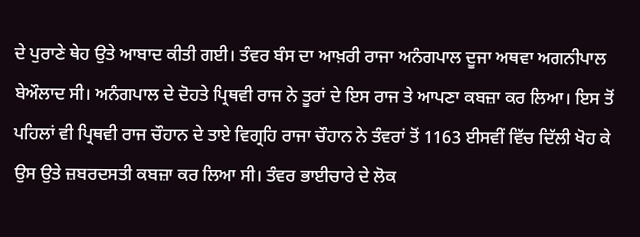ਦੇ ਪੁਰਾਣੇ ਥੇਹ ਉਤੇ ਆਬਾਦ ਕੀਤੀ ਗਈ। ਤੰਵਰ ਬੰਸ ਦਾ ਆਖ਼ਰੀ ਰਾਜਾ ਅਨੰਗਪਾਲ ਦੂਜਾ ਅਥਵਾ ਅਗਨੀਪਾਲ ਬੇਔਲਾਦ ਸੀ। ਅਨੰਗਪਾਲ ਦੇ ਦੋਹਤੇ ਪ੍ਰਿਥਵੀ ਰਾਜ ਨੇ ਤੂਰਾਂ ਦੇ ਇਸ ਰਾਜ ਤੇ ਆਪਣਾ ਕਬਜ਼ਾ ਕਰ ਲਿਆ। ਇਸ ਤੋਂ ਪਹਿਲਾਂ ਵੀ ਪ੍ਰਿਥਵੀ ਰਾਜ ਚੌਹਾਨ ਦੇ ਤਾਏ ਵਿਗ੍ਰਹਿ ਰਾਜਾ ਚੌਹਾਨ ਨੇ ਤੰਵਰਾਂ ਤੋਂ 1163 ਈਸਵੀਂ ਵਿੱਚ ਦਿੱਲੀ ਖੋਹ ਕੇ ਉਸ ਉਤੇ ਜ਼ਬਰਦਸਤੀ ਕਬਜ਼ਾ ਕਰ ਲਿਆ ਸੀ। ਤੰਵਰ ਭਾਈਚਾਰੇ ਦੇ ਲੋਕ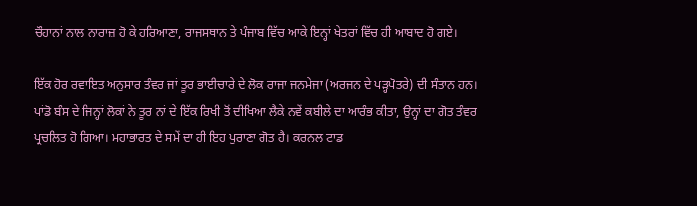ਚੌਹਾਨਾਂ ਨਾਲ ਨਾਰਾਜ਼ ਹੋ ਕੇ ਹਰਿਆਣਾ, ਰਾਜਸਥਾਨ ਤੇ ਪੰਜਾਬ ਵਿੱਚ ਆਕੇ ਇਨ੍ਹਾਂ ਖੇਤਰਾਂ ਵਿੱਚ ਹੀ ਆਬਾਦ ਹੋ ਗਏ।

ਇੱਕ ਹੋਰ ਰਵਾਇਤ ਅਨੁਸਾਰ ਤੰਵਰ ਜਾਂ ਤੂਰ ਭਾਈਚਾਰੇ ਦੇ ਲੋਕ ਰਾਜਾ ਜਨਮੇਜਾ (ਅਰਜਨ ਦੇ ਪੜ੍ਹਪੋਤਰੇ) ਦੀ ਸੰਤਾਨ ਹਨ। ਪਾਂਡੋ ਬੰਸ ਦੇ ਜਿਨ੍ਹਾਂ ਲੋਕਾਂ ਨੇ ਤੂਰ ਨਾਂ ਦੇ ਇੱਕ ਰਿਖੀ ਤੋਂ ਦੀਖਿਆ ਲੈਕੇ ਨਵੇਂ ਕਬੀਲੇ ਦਾ ਆਰੰਭ ਕੀਤਾ, ਉਨ੍ਹਾਂ ਦਾ ਗੋਤ ਤੰਵਰ ਪ੍ਰਚਲਿਤ ਹੋ ਗਿਆ। ਮਹਾਭਾਰਤ ਦੇ ਸਮੇਂ ਦਾ ਹੀ ਇਹ ਪੁਰਾਣਾ ਗੋਤ ਹੈ। ਕਰਨਲ ਟਾਡ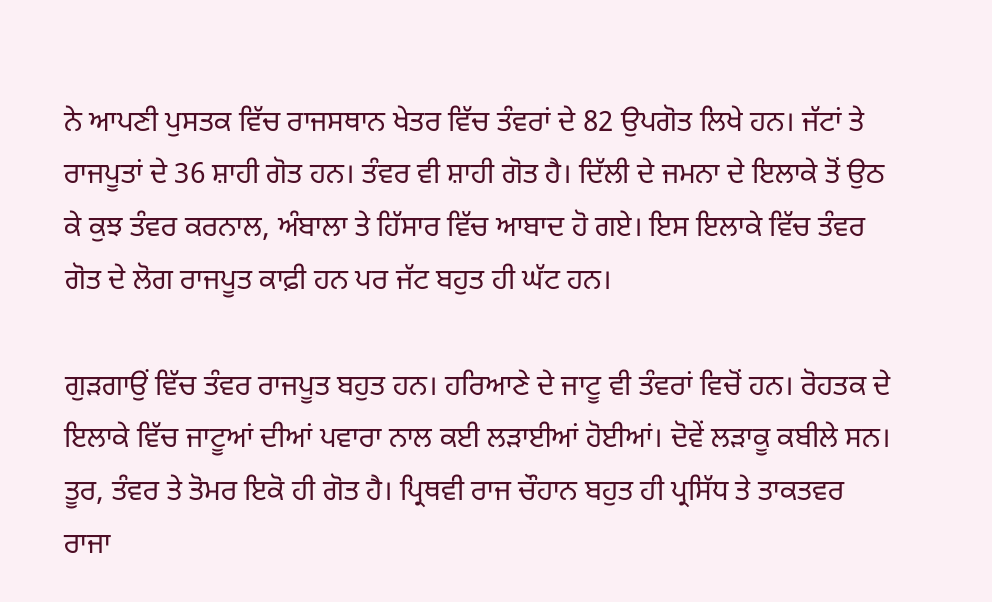ਨੇ ਆਪਣੀ ਪੁਸਤਕ ਵਿੱਚ ਰਾਜਸਥਾਨ ਖੇਤਰ ਵਿੱਚ ਤੰਵਰਾਂ ਦੇ 82 ਉਪਗੋਤ ਲਿਖੇ ਹਨ। ਜੱਟਾਂ ਤੇ ਰਾਜਪੂਤਾਂ ਦੇ 36 ਸ਼ਾਹੀ ਗੋਤ ਹਨ। ਤੰਵਰ ਵੀ ਸ਼ਾਹੀ ਗੋਤ ਹੈ। ਦਿੱਲੀ ਦੇ ਜਮਨਾ ਦੇ ਇਲਾਕੇ ਤੋਂ ਉਠ ਕੇ ਕੁਝ ਤੰਵਰ ਕਰਨਾਲ, ਅੰਬਾਲਾ ਤੇ ਹਿੱਸਾਰ ਵਿੱਚ ਆਬਾਦ ਹੋ ਗਏ। ਇਸ ਇਲਾਕੇ ਵਿੱਚ ਤੰਵਰ ਗੋਤ ਦੇ ਲੋਗ ਰਾਜਪੂਤ ਕਾਫ਼ੀ ਹਨ ਪਰ ਜੱਟ ਬਹੁਤ ਹੀ ਘੱਟ ਹਨ।

ਗੁੜਗਾਉਂ ਵਿੱਚ ਤੰਵਰ ਰਾਜਪੂਤ ਬਹੁਤ ਹਨ। ਹਰਿਆਣੇ ਦੇ ਜਾਟੂ ਵੀ ਤੰਵਰਾਂ ਵਿਚੋਂ ਹਨ। ਰੋਹਤਕ ਦੇ ਇਲਾਕੇ ਵਿੱਚ ਜਾਟੂਆਂ ਦੀਆਂ ਪਵਾਰਾ ਨਾਲ ਕਈ ਲੜਾਈਆਂ ਹੋਈਆਂ। ਦੋਵੇਂ ਲੜਾਕੂ ਕਬੀਲੇ ਸਨ। ਤੂਰ, ਤੰਵਰ ਤੇ ਤੋਮਰ ਇਕੋ ਹੀ ਗੋਤ ਹੈ। ਪ੍ਰਿਥਵੀ ਰਾਜ ਚੌਹਾਨ ਬਹੁਤ ਹੀ ਪ੍ਰਸਿੱਧ ਤੇ ਤਾਕਤਵਰ ਰਾਜਾ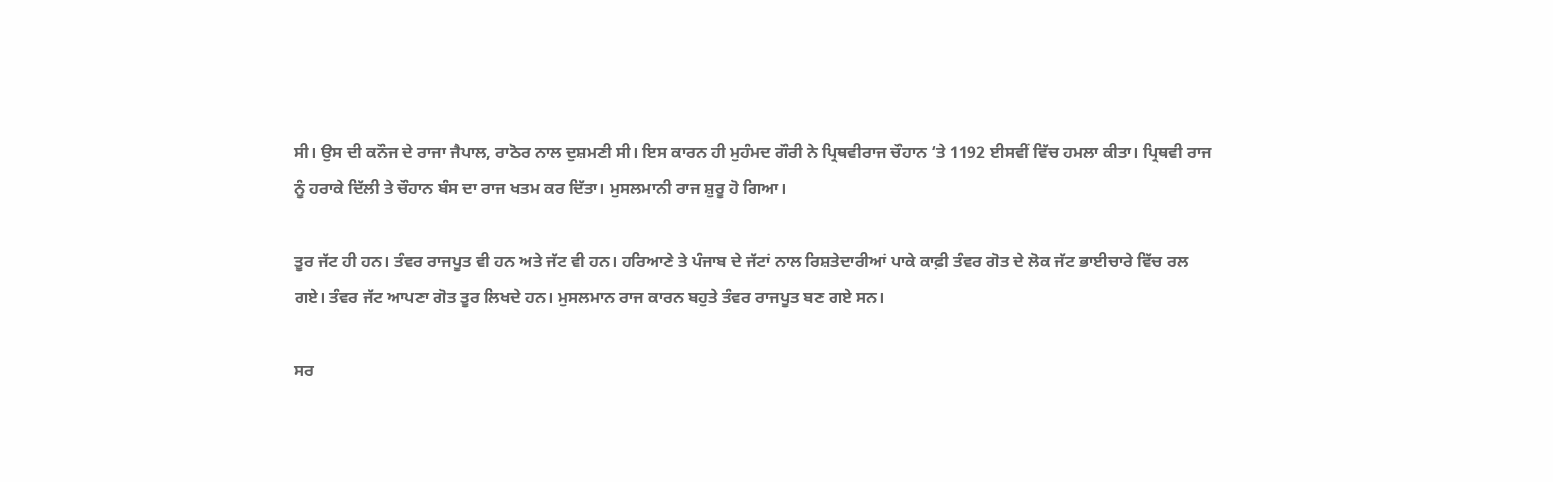ਸੀ। ਉਸ ਦੀ ਕਨੌਜ ਦੇ ਰਾਜਾ ਜੈਪਾਲ, ਰਾਠੋਰ ਨਾਲ ਦੁਸ਼ਮਣੀ ਸੀ। ਇਸ ਕਾਰਨ ਹੀ ਮੁਹੰਮਦ ਗੌਰੀ ਨੇ ਪ੍ਰਿਥਵੀਰਾਜ ਚੌਹਾਨ ‘ਤੇ 1192 ਈਸਵੀਂ ਵਿੱਚ ਹਮਲਾ ਕੀਤਾ। ਪ੍ਰਿਥਵੀ ਰਾਜ ਨੂੰ ਹਰਾਕੇ ਦਿੱਲੀ ਤੇ ਚੌਹਾਨ ਬੰਸ ਦਾ ਰਾਜ ਖਤਮ ਕਰ ਦਿੱਤਾ। ਮੁਸਲਮਾਨੀ ਰਾਜ ਸ਼ੁਰੂ ਹੋ ਗਿਆ।

ਤੂਰ ਜੱਟ ਹੀ ਹਨ। ਤੰਵਰ ਰਾਜਪੂਤ ਵੀ ਹਨ ਅਤੇ ਜੱਟ ਵੀ ਹਨ। ਹਰਿਆਣੇ ਤੇ ਪੰਜਾਬ ਦੇ ਜੱਟਾਂ ਨਾਲ ਰਿਸ਼ਤੇਦਾਰੀਆਂ ਪਾਕੇ ਕਾਫ਼ੀ ਤੰਵਰ ਗੋਤ ਦੇ ਲੋਕ ਜੱਟ ਭਾਈਚਾਰੇ ਵਿੱਚ ਰਲ ਗਏ। ਤੰਵਰ ਜੱਟ ਆਪਣਾ ਗੋਤ ਤੂਰ ਲਿਖਦੇ ਹਨ। ਮੁਸਲਮਾਨ ਰਾਜ ਕਾਰਨ ਬਹੁਤੇ ਤੰਵਰ ਰਾਜਪੂਤ ਬਣ ਗਏ ਸਨ।

ਸਰ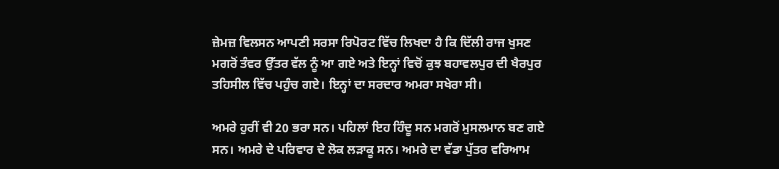ਜ਼ੇਮਜ਼ ਵਿਲਸਨ ਆਪਣੀ ਸਰਸਾ ਰਿਪੋਰਟ ਵਿੱਚ ਲਿਖਦਾ ਹੈ ਕਿ ਦਿੱਲੀ ਰਾਜ ਖੁਸਣ ਮਗਰੋਂ ਤੰਵਰ ਉੱਤਰ ਵੱਲ ਨੂੰ ਆ ਗਏ ਅਤੇ ਇਨ੍ਹਾਂ ਵਿਚੋਂ ਕੁਝ ਬਹਾਵਲਪੁਰ ਦੀ ਖੈਰਪੁਰ ਤਹਿਸੀਲ ਵਿੱਚ ਪਹੁੰਚ ਗਏ। ਇਨ੍ਹਾਂ ਦਾ ਸਰਦਾਰ ਅਮਰਾ ਸਖੇਰਾ ਸੀ।

ਅਮਰੇ ਹੁਰੀਂ ਵੀ 20 ਭਰਾ ਸਨ। ਪਹਿਲਾਂ ਇਹ ਹਿੰਦੂ ਸਨ ਮਗਰੋਂ ਮੁਸਲਮਾਨ ਬਣ ਗਏ ਸਨ। ਅਮਰੇ ਦੇ ਪਰਿਵਾਰ ਦੇ ਲੋਕ ਲੜਾਕੂ ਸਨ। ਅਮਰੇ ਦਾ ਵੱਡਾ ਪੁੱਤਰ ਵਰਿਆਮ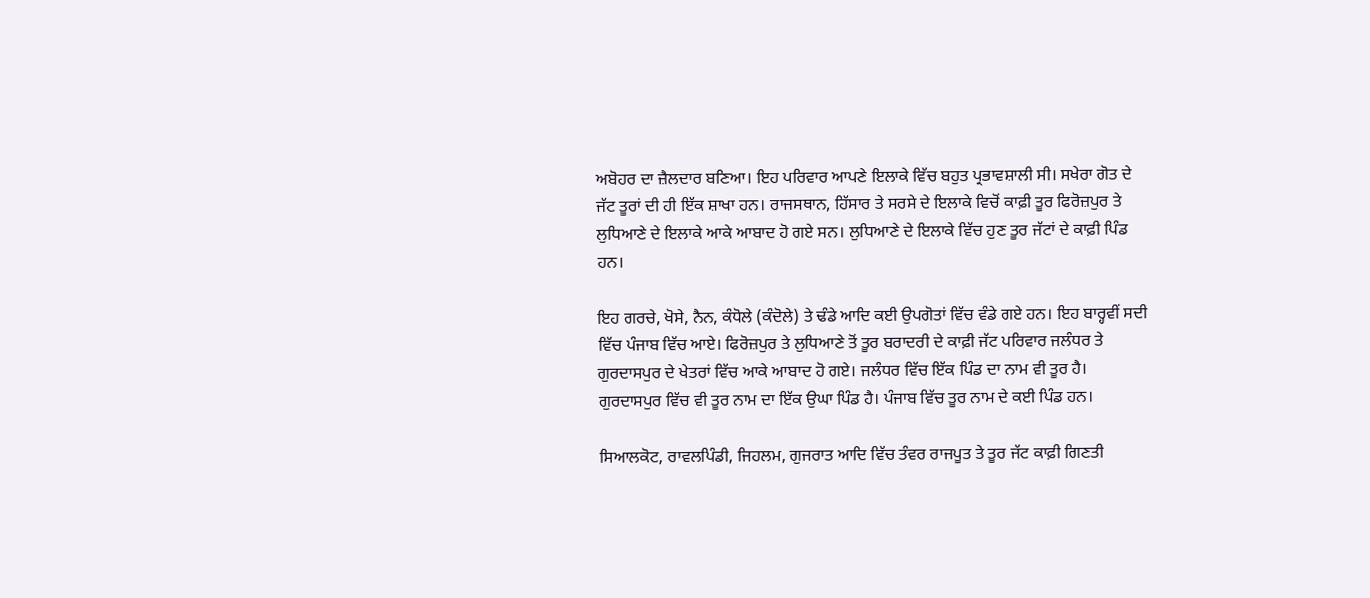ਅਬੋਹਰ ਦਾ ਜ਼ੈਲਦਾਰ ਬਣਿਆ। ਇਹ ਪਰਿਵਾਰ ਆਪਣੇ ਇਲਾਕੇ ਵਿੱਚ ਬਹੁਤ ਪ੍ਰਭਾਵਸ਼ਾਲੀ ਸੀ। ਸਖੇਰਾ ਗੋਤ ਦੇ ਜੱਟ ਤੂਰਾਂ ਦੀ ਹੀ ਇੱਕ ਸ਼ਾਖਾ ਹਨ। ਰਾਜਸਥਾਨ, ਹਿੱਸਾਰ ਤੇ ਸਰਸੇ ਦੇ ਇਲਾਕੇ ਵਿਚੋਂ ਕਾਫ਼ੀ ਤੂਰ ਫਿਰੋਜ਼ਪੁਰ ਤੇ ਲੁਧਿਆਣੇ ਦੇ ਇਲਾਕੇ ਆਕੇ ਆਬਾਦ ਹੋ ਗਏ ਸਨ। ਲੁਧਿਆਣੇ ਦੇ ਇਲਾਕੇ ਵਿੱਚ ਹੁਣ ਤੂਰ ਜੱਟਾਂ ਦੇ ਕਾਫ਼ੀ ਪਿੰਡ ਹਨ।

ਇਹ ਗਰਚੇ, ਖੋਸੇ, ਨੈਨ, ਕੰਧੋਲੇ (ਕੰਦੋਲੇ) ਤੇ ਢੰਡੇ ਆਦਿ ਕਈ ਉਪਗੋਤਾਂ ਵਿੱਚ ਵੰਡੇ ਗਏ ਹਨ। ਇਹ ਬਾਰ੍ਹਵੀਂ ਸਦੀ ਵਿੱਚ ਪੰਜਾਬ ਵਿੱਚ ਆਏ। ਫਿਰੋਜ਼ਪੁਰ ਤੇ ਲੁਧਿਆਣੇ ਤੋਂ ਤੂਰ ਬਰਾਦਰੀ ਦੇ ਕਾਫ਼ੀ ਜੱਟ ਪਰਿਵਾਰ ਜਲੰਧਰ ਤੇ ਗੁਰਦਾਸਪੁਰ ਦੇ ਖੇਤਰਾਂ ਵਿੱਚ ਆਕੇ ਆਬਾਦ ਹੋ ਗਏ। ਜਲੰਧਰ ਵਿੱਚ ਇੱਕ ਪਿੰਡ ਦਾ ਨਾਮ ਵੀ ਤੂਰ ਹੈ। ਗੁਰਦਾਸਪੁਰ ਵਿੱਚ ਵੀ ਤੂਰ ਨਾਮ ਦਾ ਇੱਕ ਉਘਾ ਪਿੰਡ ਹੈ। ਪੰਜਾਬ ਵਿੱਚ ਤੂਰ ਨਾਮ ਦੇ ਕਈ ਪਿੰਡ ਹਨ।

ਸਿਆਲਕੋਟ, ਰਾਵਲਪਿੰਡੀ, ਜਿਹਲਮ, ਗੁਜਰਾਤ ਆਦਿ ਵਿੱਚ ਤੰਵਰ ਰਾਜਪੂਤ ਤੇ ਤੂਰ ਜੱਟ ਕਾਫ਼ੀ ਗਿਣਤੀ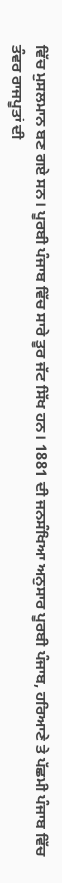ਵਿੱਚ ਮੁਸਲਮਾਨ ਬਣ ਗਏ ਸਨ। ਪੂਰਬੀ ਪੰਜਾਬ ਵਿੱਚ ਸਾਰੇ ਤੂਰ ਜੱਟ ਸਿੱਖ ਹਨ। 1881 ਦੀ ਜਨਸੰਖਿਆ ਅਨੁਸਾਰ ਪੂਰਬੀ ਪੰਜਾਬ, ਹਰਿਆਣੇ ਤੇ ਪੱਛਮੀ ਪੰਜਾਬ ਵਿੱਚ ਤੰਵਰ ਰਾਜਪੂਤਾਂ ਦੀ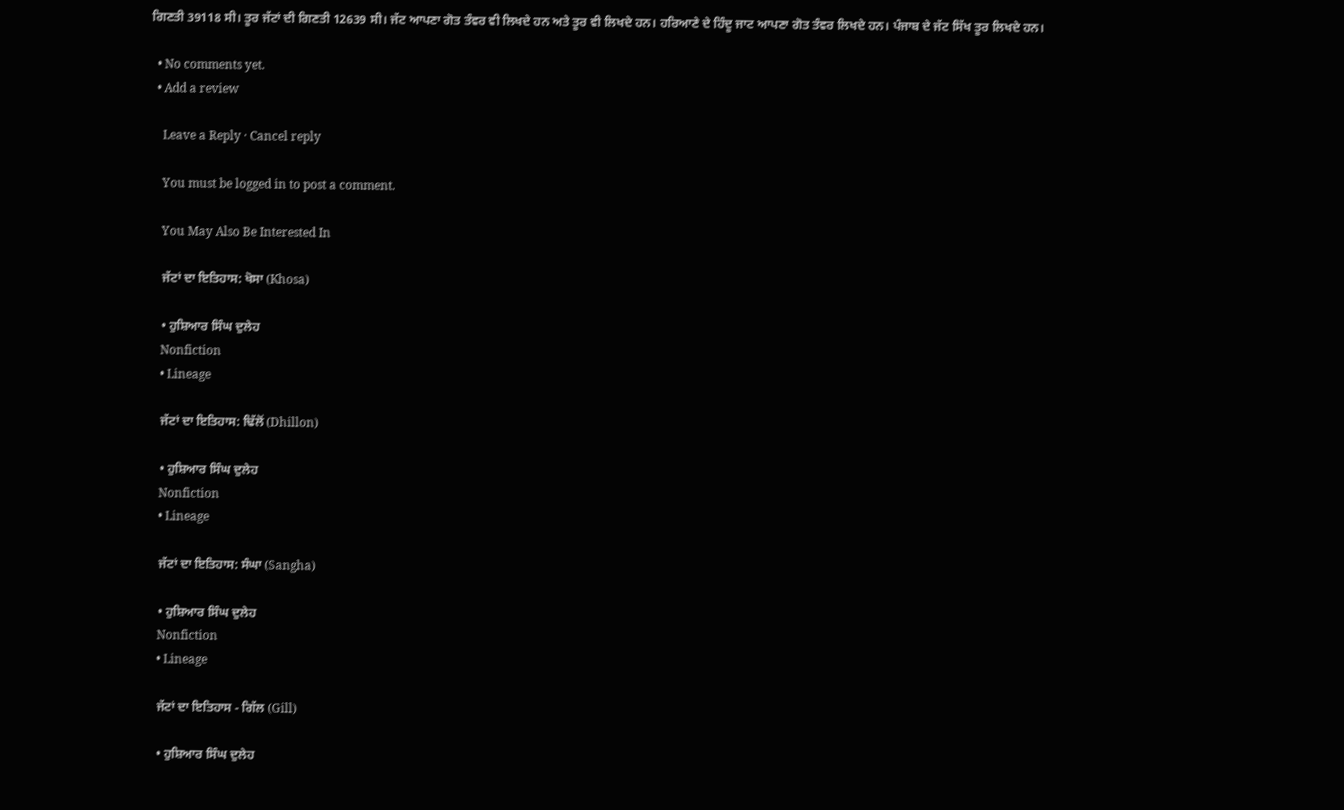ਗਿਣਤੀ 39118 ਸੀ। ਤੂਰ ਜੱਟਾਂ ਦੀ ਗਿਣਤੀ 12639 ਸੀ। ਜੱਟ ਆਪਣਾ ਗੋਤ ਤੰਵਰ ਵੀ ਲਿਖਦੇ ਹਨ ਅਤੇ ਤੂਰ ਵੀ ਲਿਖਦੇ ਹਨ। ਹਰਿਆਣੇ ਦੇ ਹਿੰਦੂ ਜਾਟ ਆਪਣਾ ਗੋਤ ਤੰਵਰ ਲਿਖਦੇ ਹਨ। ਪੰਜਾਬ ਦੇ ਜੱਟ ਸਿੱਖ ਤੂਰ ਲਿਖਦੇ ਹਨ।

  • No comments yet.
  • Add a review

    Leave a Reply · Cancel reply

    You must be logged in to post a comment.

    You May Also Be Interested In

    ਜੱਟਾਂ ਦਾ ਇਤਿਹਾਸ: ਖੋਸਾ (Khosa)

    • ਹੁਸ਼ਿਆਰ ਸਿੰਘ ਦੁਲੇਹ
    Nonfiction
    • Lineage

    ਜੱਟਾਂ ਦਾ ਇਤਿਹਾਸ: ਢਿੱਲੋਂ (Dhillon)

    • ਹੁਸ਼ਿਆਰ ਸਿੰਘ ਦੁਲੇਹ
    Nonfiction
    • Lineage

    ਜੱਟਾਂ ਦਾ ਇਤਿਹਾਸ: ਸੰਘਾ (Sangha)

    • ਹੁਸ਼ਿਆਰ ਸਿੰਘ ਦੁਲੇਹ
    Nonfiction
    • Lineage

    ਜੱਟਾਂ ਦਾ ਇਤਿਹਾਸ - ਗਿੱਲ (Gill)

    • ਹੁਸ਼ਿਆਰ ਸਿੰਘ ਦੁਲੇਹ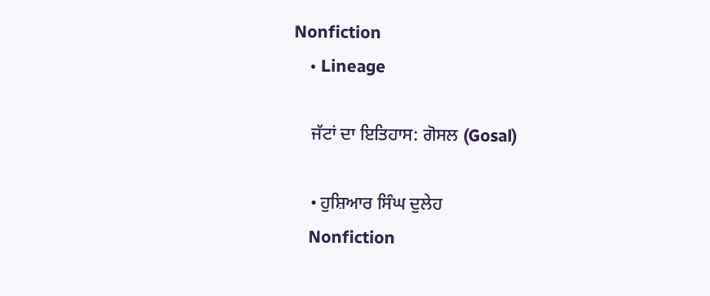Nonfiction
    • Lineage

    ਜੱਟਾਂ ਦਾ ਇਤਿਹਾਸ: ਗੋਸਲ (Gosal)

    • ਹੁਸ਼ਿਆਰ ਸਿੰਘ ਦੁਲੇਹ
    Nonfiction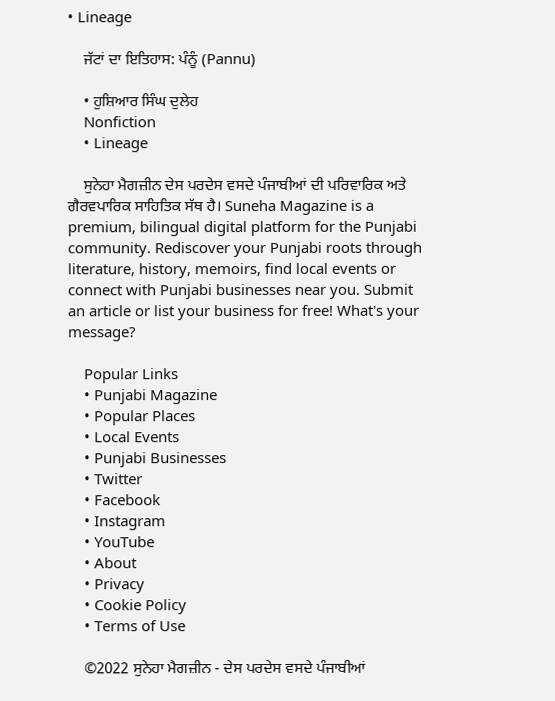• Lineage

    ਜੱਟਾਂ ਦਾ ਇਤਿਹਾਸ: ਪੰਨੂੰ (Pannu)

    • ਹੁਸ਼ਿਆਰ ਸਿੰਘ ਦੁਲੇਹ
    Nonfiction
    • Lineage

    ਸੁਨੇਹਾ ਮੈਗਜ਼ੀਨ ਦੇਸ ਪਰਦੇਸ ਵਸਦੇ ਪੰਜਾਬੀਆਂ ਦੀ ਪਰਿਵਾਰਿਕ ਅਤੇ ਗੈਰਵਪਾਰਿਕ ਸਾਹਿਤਿਕ ਸੱਥ ਹੈ। Suneha Magazine is a premium, bilingual digital platform for the Punjabi community. Rediscover your Punjabi roots through literature, history, memoirs, find local events or connect with Punjabi businesses near you. Submit an article or list your business for free! What's your message?

    Popular Links
    • Punjabi Magazine
    • Popular Places
    • Local Events
    • Punjabi Businesses
    • Twitter
    • Facebook
    • Instagram
    • YouTube
    • About
    • Privacy
    • Cookie Policy
    • Terms of Use

    ©2022 ਸੁਨੇਹਾ ਮੈਗਜ਼ੀਨ - ਦੇਸ ਪਰਦੇਸ ਵਸਦੇ ਪੰਜਾਬੀਆਂ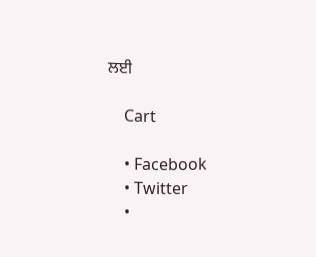ਲਈ

    Cart

    • Facebook
    • Twitter
    •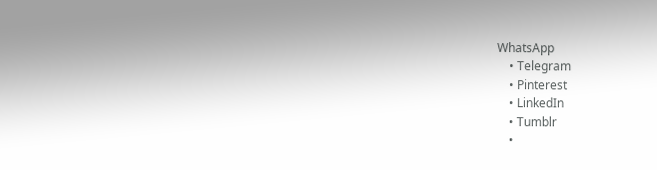WhatsApp
    • Telegram
    • Pinterest
    • LinkedIn
    • Tumblr
    •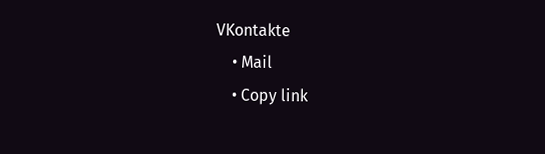VKontakte
    • Mail
    • Copy link